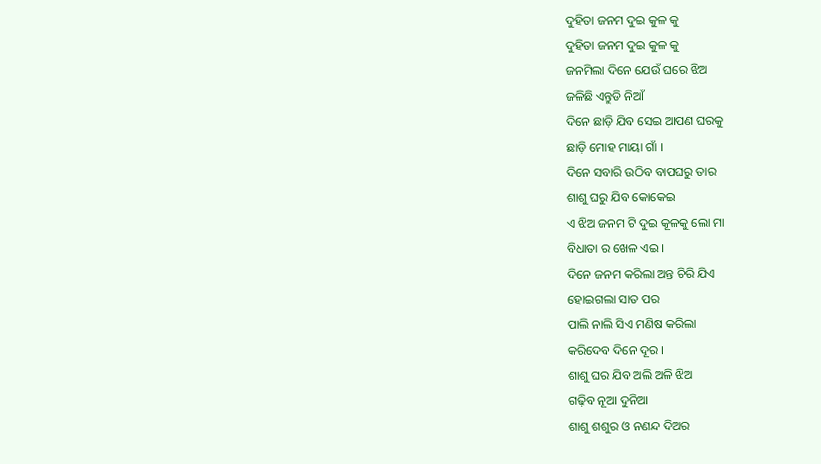ଦୁହିତା ଜନମ ଦୁଇ କୁଳ କୁ
ଦୁହିତା ଜନମ ଦୁଇ କୁଳ କୁ
ଜନମିଲା ଦିନେ ଯେଉଁ ଘରେ ଝିଅ
ଜଳିଛି ଏନ୍ତୁଡି ନିଆଁ
ଦିନେ ଛାଡ଼ି ଯିବ ସେଇ ଆପଣ ଘରକୁ
ଛାଡ଼ି ମୋହ ମାୟା ଗାଁ ।
ଦିନେ ସବାରି ଉଠିବ ବାପଘରୁ ତାର
ଶାଶୁ ଘରୁ ଯିବ କୋକେଇ
ଏ ଝିଅ ଜନମ ଟି ଦୁଇ କୂଳକୁ ଲୋ ମା
ବିଧାତା ର ଖେଳ ଏଇ ।
ଦିନେ ଜନମ କରିଲା ଅନ୍ତ ଚିରି ଯିଏ
ହୋଇଗଲା ସାତ ପର
ପାଲି ନାଲି ସିଏ ମଣିଷ କରିଲା
କରିଦେବ ଦିନେ ଦୂର ।
ଶାଶୁ ଘର ଯିବ ଅଲି ଅଳି ଝିଅ
ଗଢ଼ିବ ନୂଆ ଦୁନିଆ
ଶାଶୁ ଶଶୁର ଓ ନଣନ୍ଦ ଦିଅର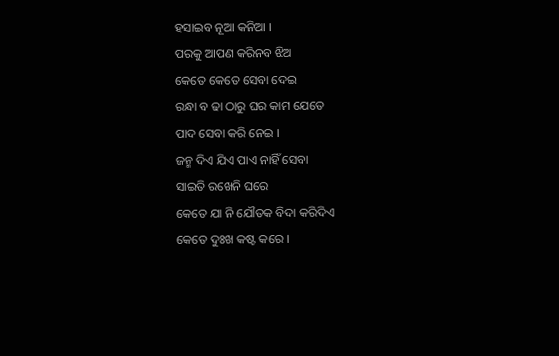ହସାଇବ ନୂଆ କନିଆ ।
ପରକୁ ଆପଣ କରିନବ ଝିଅ
କେତେ କେତେ ସେବା ଦେଇ
ରନ୍ଧା ବ ଢା ଠାରୁ ଘର କାମ ଯେତେ
ପାଦ ସେବା କରି ନେଇ ।
ଜନ୍ମ ଦିଏ ଯିଏ ପାଏ ନାହିଁ ସେବା
ସାଇତି ରଖେନି ଘରେ
କେତେ ଯା ନି ଯୌତକ ବିଦା କରିଦିଏ
କେତେ ଦୁଃଖ କଷ୍ଟ କରେ ।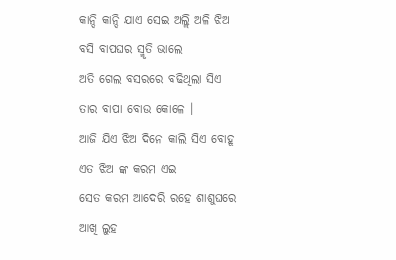କାନ୍ଦି କାନ୍ଦି ଯାଏ ସେଇ ଅଲ୍ଲି ଅଳି ଝିଅ
ବସି ବାପଘର ସ୍ମୃତି ଭାଲେ
ଅତି ଗେଲ ବସରରେ ବଢିଥିଲା ସିଏ
ତାର ବାପା ବୋଉ କୋଳେ ।
ଆଜି ଯିଏ ଝିଅ ଦିନେ କାଲି ସିଏ ବୋହୂ
ଏତ ଝିଅ ଙ୍କ କରମ ଏଇ
ସେତ କରମ ଆଦେରି ରହେ ଶାଶୁଘରେ
ଆଖି ଲୁହ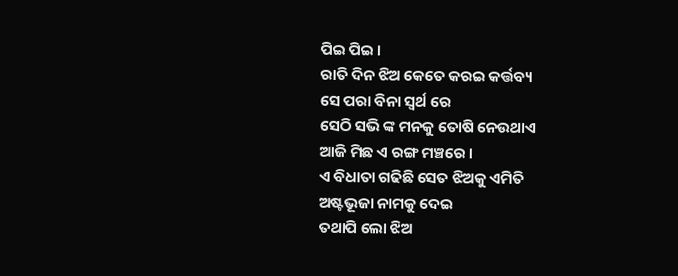ପିଇ ପିଇ ।
ରାତି ଦିନ ଝିଅ କେତେ କରଇ କର୍ତ୍ତବ୍ୟ
ସେ ପରା ବିନା ସ୍ୱର୍ଥ ରେ
ସେଠି ସଭି ଙ୍କ ମନକୁ ତୋଷି ନେଉଥାଏ
ଆଜି ମିଛ ଏ ରଙ୍ଗ ମଞ୍ଚରେ ।
ଏ ବିଧାତା ଗଢିଛି ସେତ ଝିଅକୁ ଏମିତି
ଅଷ୍ଟଭୂଜା ନାମକୁ ଦେଇ
ତଥାପି ଲୋ ଝିଅ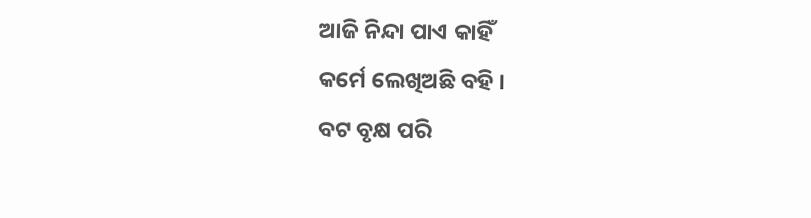ଆଜି ନିନ୍ଦା ପାଏ କାହିଁ
କର୍ମେ ଲେଖିଅଛି ବହି ।
ବଟ ବୃକ୍ଷ ପରି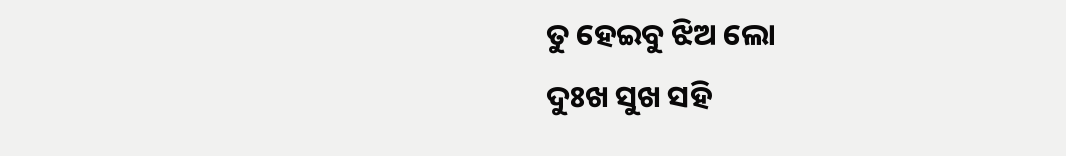ତୁ ହେଇବୁ ଝିଅ ଲୋ
ଦୁଃଖ ସୁଖ ସହି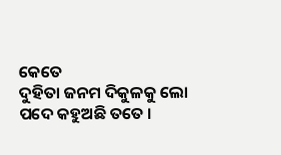କେତେ
ଦୁହିତା ଜନମ ଦିକୁଳକୁ ଲୋ
ପଦେ କହୁଅଛି ତତେ ।